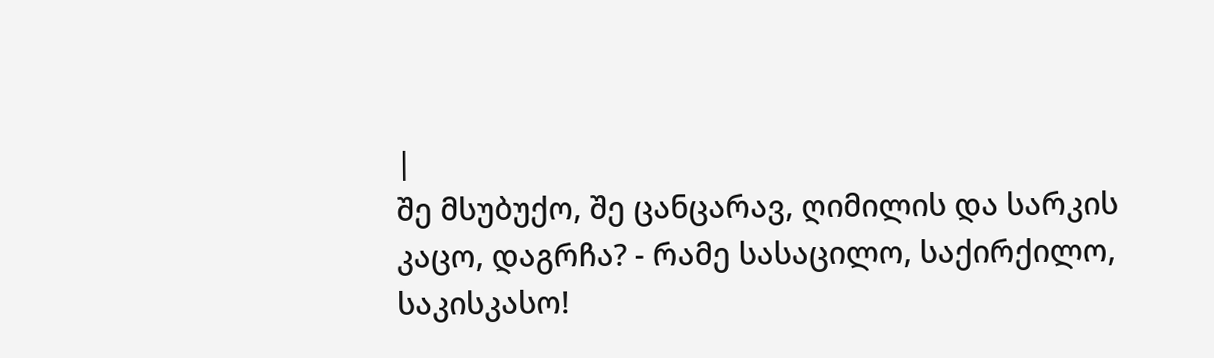|
შე მსუბუქო, შე ცანცარავ, ღიმილის და სარკის კაცო, დაგრჩა? - რამე სასაცილო, საქირქილო, საკისკასო!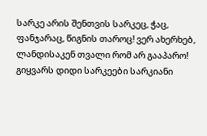სარკე არის შენთვის სარკეც, ჭაც, ფანჯარაც, წიგნის თაროც! ვერ ახერხებ, ლანდისაკენ თვალი რომ არ გააპარო!
გიყვარს დიდი სარკეები სარკიანი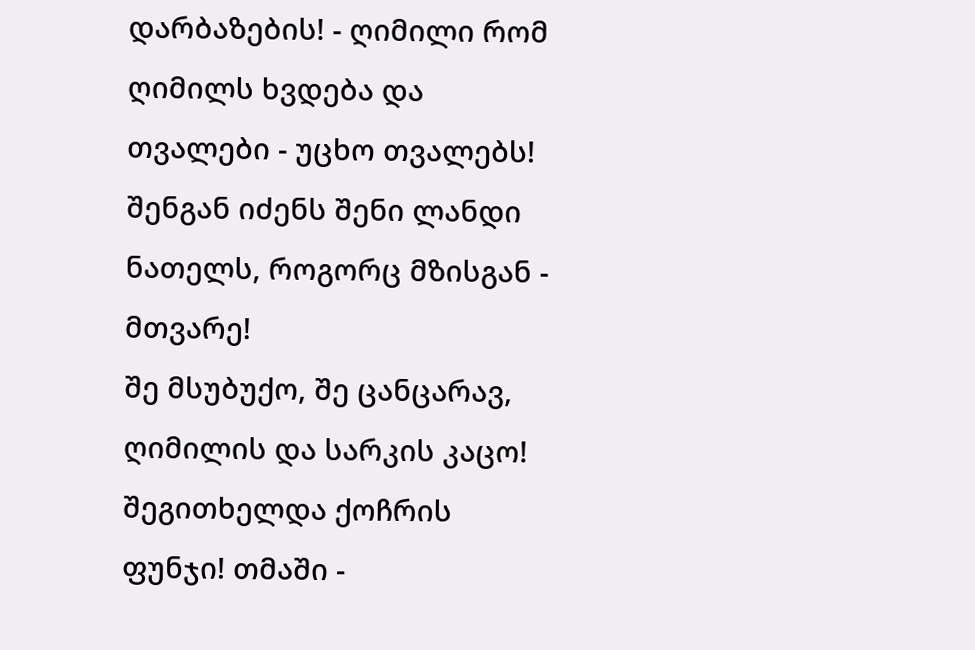დარბაზების! - ღიმილი რომ ღიმილს ხვდება და თვალები - უცხო თვალებს! შენგან იძენს შენი ლანდი ნათელს, როგორც მზისგან - მთვარე!
შე მსუბუქო, შე ცანცარავ, ღიმილის და სარკის კაცო! შეგითხელდა ქოჩრის ფუნჯი! თმაში -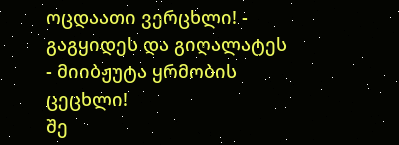ოცდაათი ვერცხლი! - გაგყიდეს და გიღალატეს - მიიბჟუტა ყრმობის ცეცხლი!
შე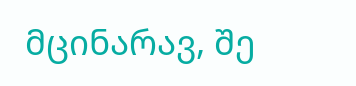მცინარავ, შე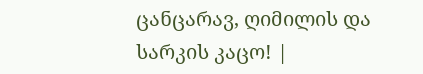ცანცარავ, ღიმილის და სარკის კაცო! |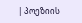| პოეზიის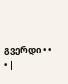გვერდი • • • |